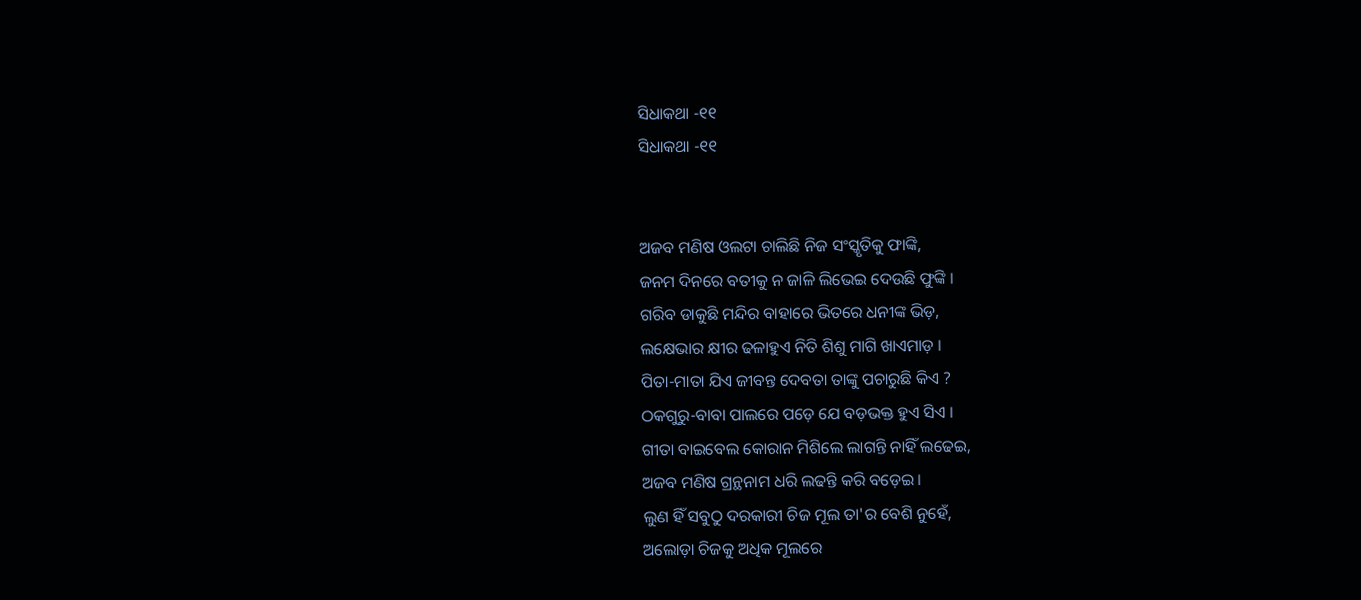ସିଧାକଥା -୧୧
ସିଧାକଥା -୧୧


ଅଜବ ମଣିଷ ଓଲଟା ଚାଲିଛି ନିଜ ସଂସ୍କୃତିକୁ ଫାଙ୍କି,
ଜନମ ଦିନରେ ବତୀକୁ ନ ଜାଳି ଲିଭେଇ ଦେଉଛି ଫୁଙ୍କି ।
ଗରିବ ଡାକୁଛି ମନ୍ଦିର ବାହାରେ ଭିତରେ ଧନୀଙ୍କ ଭିଡ଼,
ଲକ୍ଷେଭାର କ୍ଷୀର ଢଳାହୁଏ ନିତି ଶିଶୁ ମାଗି ଖାଏମାଡ଼ ।
ପିତା-ମାତା ଯିଏ ଜୀବନ୍ତ ଦେବତା ତାଙ୍କୁ ପଚାରୁଛି କିଏ ?
ଠକଗୁରୁ-ବାବା ପାଲରେ ପଡ଼େ ଯେ ବଡ଼ଭକ୍ତ ହୁଏ ସିଏ ।
ଗୀତା ବାଇବେଲ କୋରାନ ମିଶିଲେ ଲାଗନ୍ତି ନାହିଁ ଲଢେଇ,
ଅଜବ ମଣିଷ ଗ୍ରନ୍ଥନାମ ଧରି ଲଢନ୍ତି କରି ବଡ଼େଇ ।
ଲୁଣ ହିଁ ସବୁଠୁ ଦରକାରୀ ଚିଜ ମୂଲ ତା'ର ବେଶି ନୁହେଁ,
ଅଲୋଡ଼ା ଚିଜକୁ ଅଧିକ ମୂଲରେ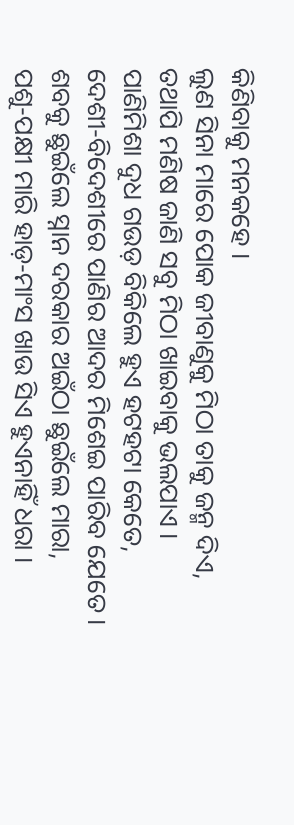କିଣିବାକୁ ମନକହେ ।
ଲୁଣ ସିନା ମାରେ ପୋକ ଜୀବାଣୁକୁ ମିଠା ତାକୁ ଜନ୍ମ ଦିଏ,
ତଥାପି ମଣିଷ ଜାଣି ସବୁ ମିଠା ଖାଇବାକୁ ଭଲପାଏ ।
ପାଣିମିଶା ଦୁଧ ଗଉଡ଼ ବିକିଲେ ହୁଏ ହଟହଟା କେତେ,
ଦେଶୀ-ବିଦେଶୀରେ ପାଣିର ଆଦର ମିଶେଇ ପାରିବ ଯେତେ ।
ଶବକୁ ଛୁଇଁଲେ ସ୍ନାନ ଦରକାର ଅଇଁଠା ଛୁଇଁଲେ ମାରା,
ପଶୁ-ପକ୍ଷୀ ମାରି ହାଡ଼-ମାଂସ ଖାଉ ସିଏ ହୁଏନାହିଁ ଧରା ।